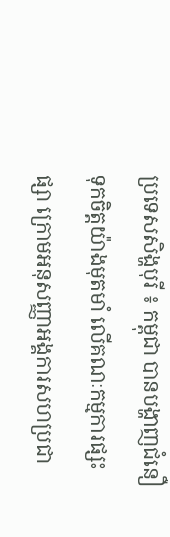ប្រទេសសិង្ហបុរី ៖ កម្ពុជា បានបង្ហាញជំនឿទុកចិត្តយ៉ាងមុតមាំ លើគណៈកម្មការផ្សះផ្សា ក្រោមអនុសញ្ញាអង្គការសហប្រជា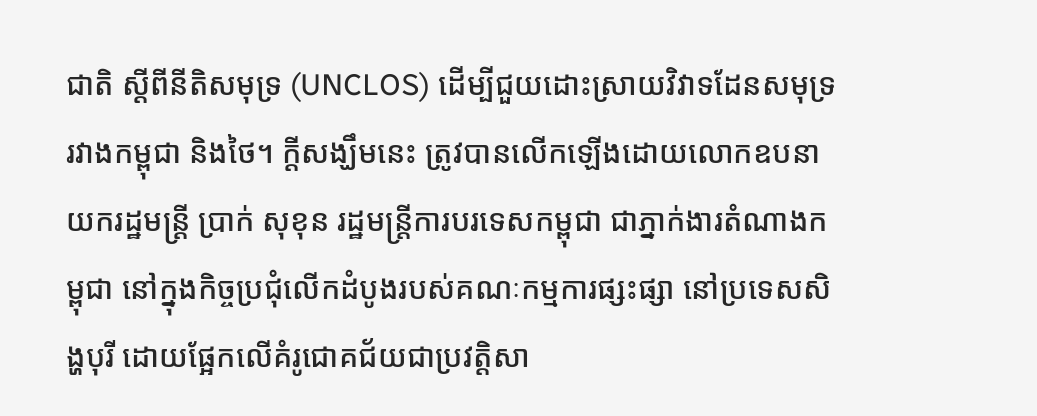ជាតិ ស្តីពីនីតិសមុទ្រ (UNCLOS) ដើម្បីជួយដោះស្រាយវិវាទដែនសមុទ្ររវាងកម្ពុជា និងថៃ។ ក្តីសង្ឃឹមនេះ ត្រូវបានលើកឡើងដោយលោកឧបនាយករដ្ឋមន្ត្រី ប្រាក់ សុខុន រដ្ឋមន្ត្រីការបរទេសកម្ពុជា ជាភ្នាក់ងារតំណាងកម្ពុជា នៅក្នុងកិច្ចប្រជុំលើកដំបូងរបស់គណៈកម្មការផ្សះផ្សា នៅប្រទេសសិង្ហបុរី ដោយផ្អែកលើគំរូជោគជ័យជាប្រវត្តិសា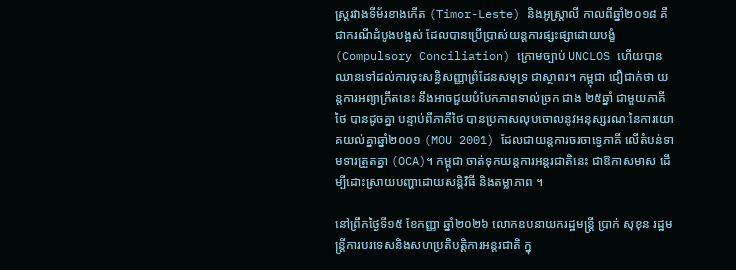ស្ត្ររវាងទីម័រខាងកើត (Timor-Leste) និងអូស្ត្រាលី កាលពីឆ្នាំ២០១៨ គឺជាករណីដំបូងបង្អស់ ដែលបានប្រើប្រាស់យន្តការផ្សះផ្សាដោយបង្ខំ (Compulsory Conciliation) ក្រោមច្បាប់ UNCLOS ហើយបានឈានទៅដល់ការចុះសន្ធិសញ្ញាព្រំដែនសមុទ្រ ជាស្ថាពរ។ កម្ពុជា ជឿជាក់ថា យន្តការអព្យាក្រឹតនេះ នឹងអាចជួយបំបែកភាពទាល់ច្រក ជាង ២៥ឆ្នាំ ជាមួយភាគីថៃ បានដូចគ្នា បន្ទាប់ពីភាគីថៃ បានប្រកាសលុបចោលនូវអនុស្សរណៈនៃការយោគយល់គ្នាឆ្នាំ២០០១ (MOU 2001) ដែលជាយន្តការចរចាទ្វេភាគី លើតំបន់ទាមទារត្រួតគ្នា (OCA)។ កម្ពុជា ចាត់ទុកយន្តការអន្តរជាតិនេះ ជាឱកាសមាស ដើម្បីដោះស្រាយបញ្ហាដោយសន្តិវិធី និងតម្លាភាព ។

នៅព្រឹកថ្ងៃទី១៥ ខែកញ្ញា ឆ្នាំ២០២៦ លោកឧបនាយករដ្ឋមន្ត្រី ប្រាក់ សុខុន រដ្ឋមន្ត្រីការបរទេសនិងសហប្រតិបត្តិការអន្តរជាតិ ក្នុ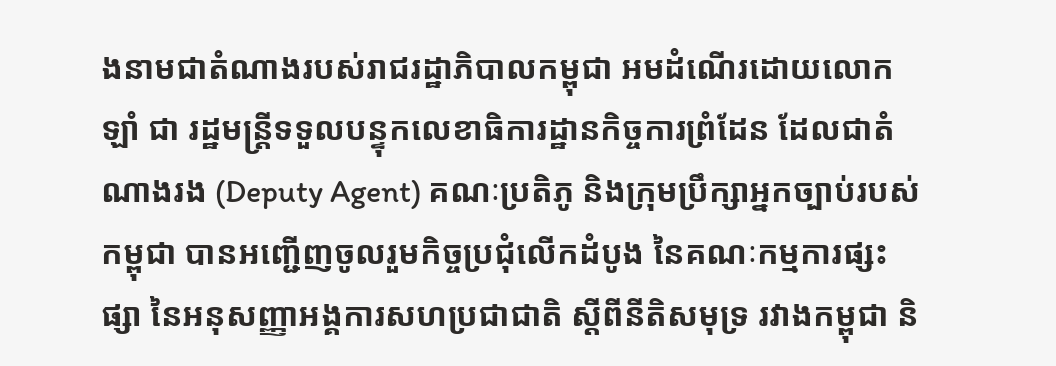ងនាមជាតំណាងរបស់រាជរដ្ឋាភិបាលកម្ពុជា អមដំណើរដោយលោក ឡាំ ជា រដ្ឋមន្ត្រីទទួលបន្ទុកលេខាធិការដ្ឋានកិច្ចការព្រំដែន ដែលជាតំណាងរង (Deputy Agent) គណៈប្រតិភូ និងក្រុមប្រឹក្សាអ្នកច្បាប់របស់កម្ពុជា បានអញ្ជើញចូលរួមកិច្ចប្រជុំលើកដំបូង នៃគណៈកម្មការផ្សះផ្សា នៃអនុសញ្ញាអង្គការសហប្រជាជាតិ ស្តីពីនីតិសមុទ្រ រវាងកម្ពុជា និ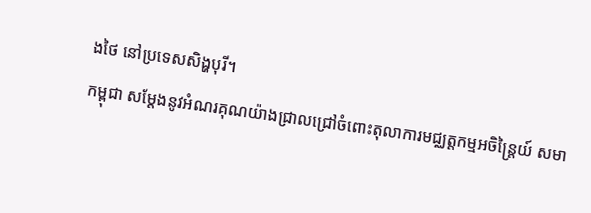ងថៃ នៅប្រទេសសិង្ហបុរី។
កម្ពុជា សម្តែងនូវអំណរគុណយ៉ាងជ្រាលជ្រៅចំពោះតុលាការមជ្ឈត្តកម្មអចិន្ត្រៃយ៍ សមា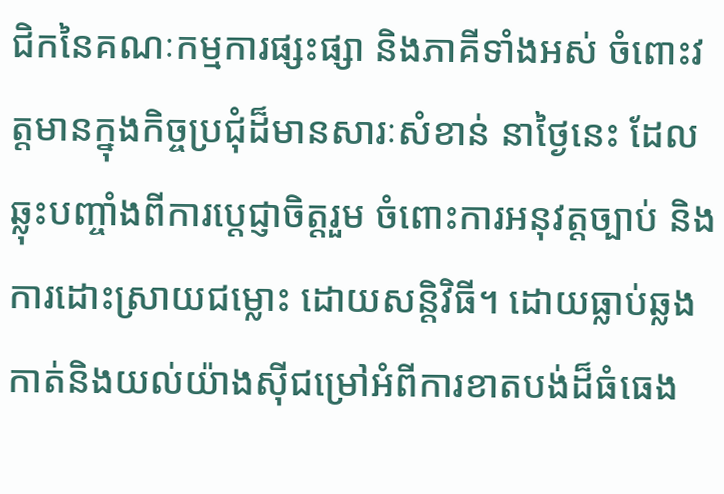ជិកនៃគណៈកម្មការផ្សះផ្សា និងភាគីទាំងអស់ ចំពោះវត្តមានក្នុងកិច្ចប្រជុំដ៏មានសារៈសំខាន់ នាថ្ងៃនេះ ដែលឆ្លុះបញ្ចាំងពីការប្តេជ្ញាចិត្តរួម ចំពោះការអនុវត្តច្បាប់ និងការដោះស្រាយជម្លោះ ដោយសន្តិវិធី។ ដោយធ្លាប់ឆ្លងកាត់និងយល់យ៉ាងស៊ីជម្រៅអំពីការខាតបង់ដ៏ធំធេង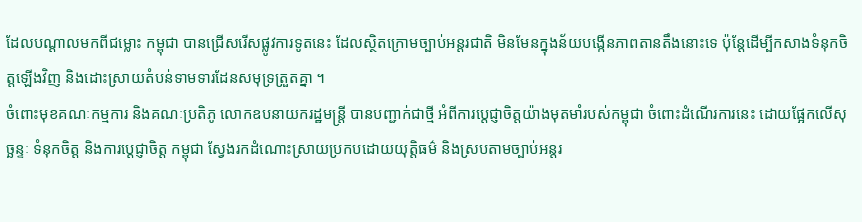ដែលបណ្តាលមកពីជម្លោះ កម្ពុជា បានជ្រើសរើសផ្លូវការទូតនេះ ដែលស្ថិតក្រោមច្បាប់អន្តរជាតិ មិនមែនក្នុងន័យបង្កើនភាពតានតឹងនោះទេ ប៉ុន្តែដើម្បីកសាងទំនុកចិត្តឡើងវិញ និងដោះស្រាយតំបន់ទាមទារដែនសមុទ្រត្រួតគ្នា ។
ចំពោះមុខគណៈកម្មការ និងគណៈប្រតិភូ លោកឧបនាយករដ្ឋមន្ត្រី បានបញ្ជាក់ជាថ្មី អំពីការប្តេជ្ញាចិត្តយ៉ាងមុតមាំរបស់កម្ពុជា ចំពោះដំណើរការនេះ ដោយផ្អែកលើសុច្ឆន្ទៈ ទំនុកចិត្ត និងការប្តេជ្ញាចិត្ត កម្ពុជា ស្វែងរកដំណោះស្រាយប្រកបដោយយុត្តិធម៌ និងស្របតាមច្បាប់អន្តរ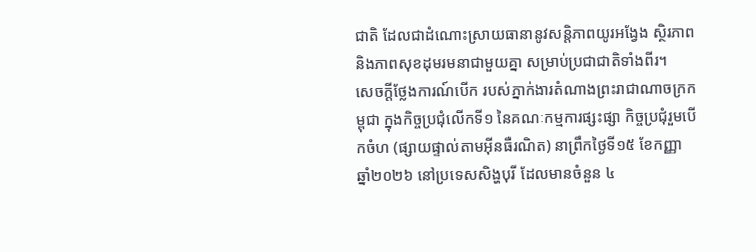ជាតិ ដែលជាដំណោះស្រាយធានានូវសន្តិភាពយូរអង្វែង ស្ថិរភាព និងភាពសុខដុមរមនាជាមួយគ្នា សម្រាប់ប្រជាជាតិទាំងពីរ។
សេចក្តីថ្លែងការណ៍បើក របស់ភ្នាក់ងារតំណាងព្រះរាជាណាចក្រកម្ពុជា ក្នុងកិច្ចប្រជុំលើកទី១ នៃគណៈកម្មការផ្សះផ្សា កិច្ចប្រជុំរួមបើកចំហ (ផ្សាយផ្ទាល់តាមអ៊ីនធឺរណិត) នាព្រឹកថ្ងៃទី១៥ ខែកញ្ញា ឆ្នាំ២០២៦ នៅប្រទេសសិង្ហបុរី ដែលមានចំនួន ៤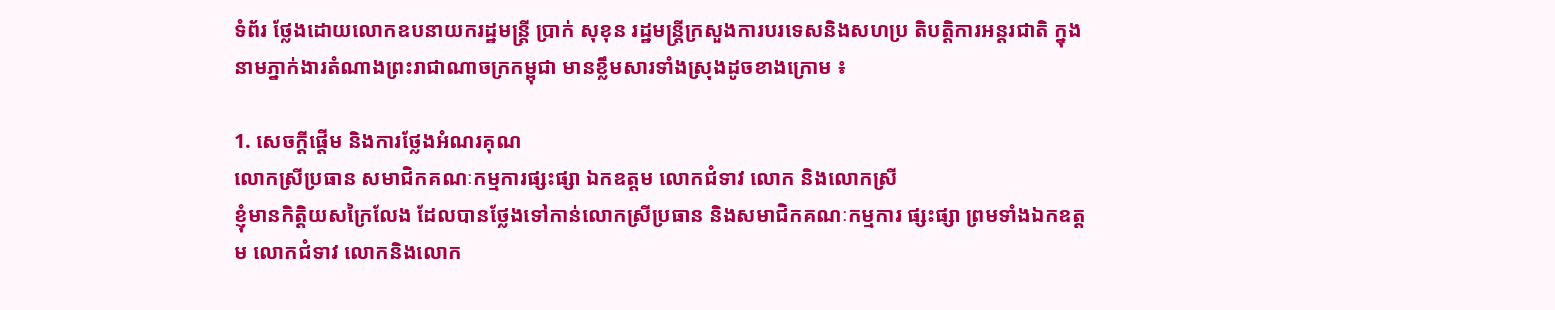ទំព័រ ថ្លែងដោយលោកឧបនាយករដ្ឋមន្ត្រី ប្រាក់ សុខុន រដ្ឋមន្ត្រីក្រសួងការបរទេសនិងសហប្រ តិបត្តិការអន្តរជាតិ ក្នុងនាមភ្នាក់ងារតំណាងព្រះរាជាណាចក្រកម្ពុជា មានខ្លឹមសារទាំងស្រុងដូចខាងក្រោម ៖

1. សេចក្តីផ្តើម និងការថ្លែងអំណរគុណ
លោកស្រីប្រធាន សមាជិកគណៈកម្មការផ្សះផ្សា ឯកឧត្តម លោកជំទាវ លោក និងលោកស្រី
ខ្ញុំមានកិត្តិយសក្រៃលែង ដែលបានថ្លែងទៅកាន់លោកស្រីប្រធាន និងសមាជិកគណៈកម្មការ ផ្សះផ្សា ព្រមទាំងឯកឧត្តម លោកជំទាវ លោកនិងលោក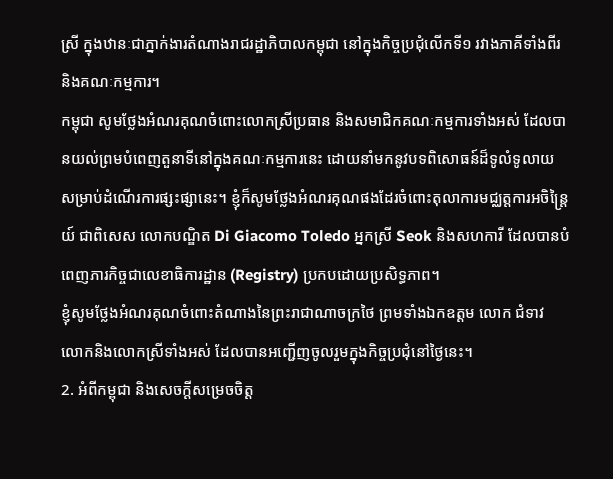ស្រី ក្នុងឋានៈជាភ្នាក់ងារតំណាងរាជរដ្ឋាភិបាលកម្ពុជា នៅក្នុងកិច្ចប្រជុំលើកទី១ រវាងភាគីទាំងពីរ និងគណៈកម្មការ។
កម្ពុជា សូមថ្លែងអំណរគុណចំពោះលោកស្រីប្រធាន និងសមាជិកគណៈកម្មការទាំងអស់ ដែលបានយល់ព្រមបំពេញតួនាទីនៅក្នុងគណៈកម្មការនេះ ដោយនាំមកនូវបទពិសោធន៍ដ៏ទូលំទូលាយ សម្រាប់ដំណើរការផ្សះផ្សានេះ។ ខ្ញុំក៏សូមថ្លែងអំណរគុណផងដែរចំពោះតុលាការមជ្ឈត្តការអចិន្ត្រៃយ៍ ជាពិសេស លោកបណ្ឌិត Di Giacomo Toledo អ្នកស្រី Seok និងសហការី ដែលបានបំពេញភារកិច្ចជាលេខាធិការដ្ឋាន (Registry) ប្រកបដោយប្រសិទ្ធភាព។
ខ្ញុំសូមថ្លែងអំណរគុណចំពោះតំណាងនៃព្រះរាជាណាចក្រថៃ ព្រមទាំងឯកឧត្តម លោក ជំទាវ លោកនិងលោកស្រីទាំងអស់ ដែលបានអញ្ជើញចូលរួមក្នុងកិច្ចប្រជុំនៅថ្ងៃនេះ។
2. អំពីកម្ពុជា និងសេចក្តីសម្រេចចិត្ត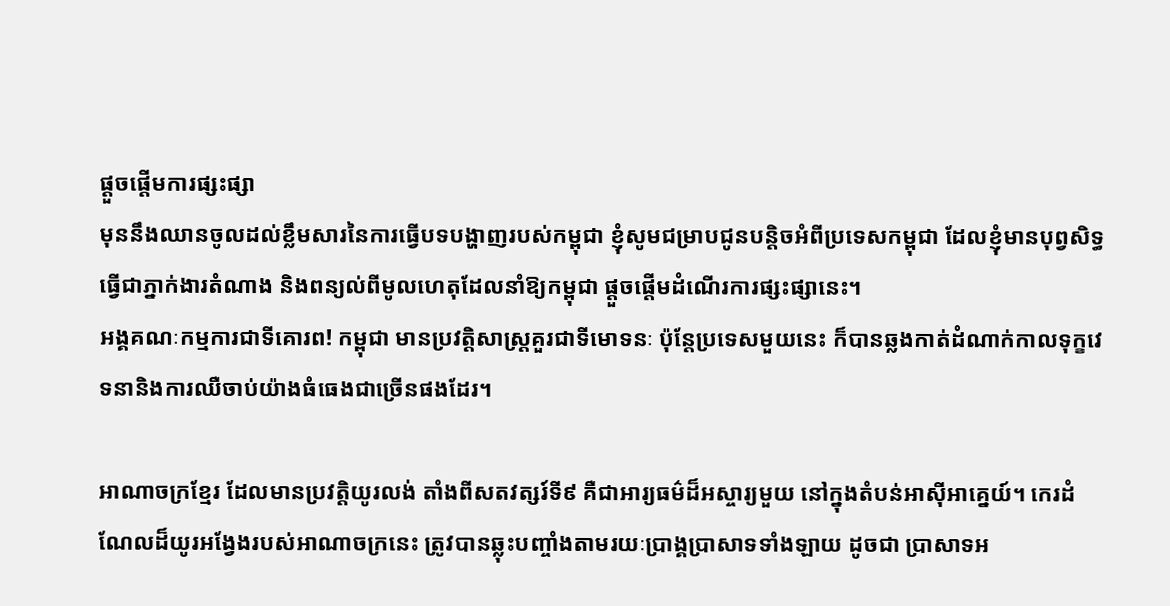ផ្តួចផ្តើមការផ្សះផ្សា
មុននឹងឈានចូលដល់ខ្លឹមសារនៃការធ្វើបទបង្ហាញរបស់កម្ពុជា ខ្ញុំសូមជម្រាបជូនបន្តិចអំពីប្រទេសកម្ពុជា ដែលខ្ញុំមានបុព្វសិទ្ធធ្វើជាភ្នាក់ងារតំណាង និងពន្យល់ពីមូលហេតុដែលនាំឱ្យកម្ពុជា ផ្តួចផ្តើមដំណើរការផ្សះផ្សានេះ។
អង្គគណៈកម្មការជាទីគោរព! កម្ពុជា មានប្រវត្តិសាស្ត្រគួរជាទីមោទនៈ ប៉ុន្តែប្រទេសមួយនេះ ក៏បានឆ្លងកាត់ដំណាក់កាលទុក្ខវេទនានិងការឈឺចាប់យ៉ាងធំធេងជាច្រើនផងដែរ។

អាណាចក្រខ្មែរ ដែលមានប្រវត្តិយូរលង់ តាំងពីសតវត្សរ៍ទី៩ គឺជាអារ្យធម៌ដ៏អស្ចារ្យមួយ នៅក្នុងតំបន់អាស៊ីអាគ្នេយ៍។ កេរដំណែលដ៏យូរអង្វែងរបស់អាណាចក្រនេះ ត្រូវបានឆ្លុះបញ្ចាំងតាមរយៈប្រាង្គប្រាសាទទាំងឡាយ ដូចជា ប្រាសាទអ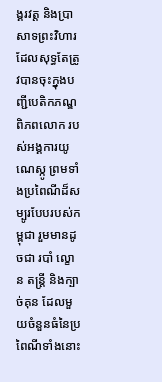ង្គរវត្ត និងប្រាសាទព្រះវិហារ ដែលសុទ្ធតែត្រូវបានចុះក្នុងបញ្ជីបេតិកភណ្ឌពិភពលោក របស់អង្គការយូណេស្កូ ព្រមទាំងប្រពៃណីដ៏សម្បូរបែបរបស់កម្ពុជា រួមមានដូចជា របាំ ល្ខោន តន្ត្រី និងក្បាច់គុន ដែលមួយចំនួនធំនៃប្រពៃណីទាំងនោះ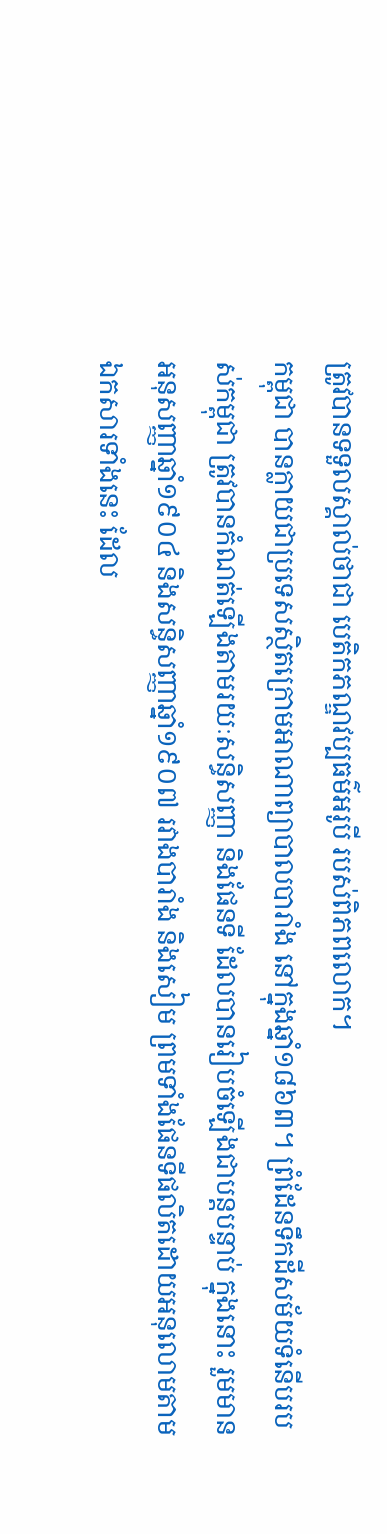ត្រូវបានទទួលស្គាល់ថាជា បេតិកភណ្ឌវប្បធម៌អរូបី របស់ពិភពលោក។
កម្ពុជា បានក្លាយជាប្រទេសស្ថិតក្រោមអាណាព្យាបាលបារាំង នៅក្នុងឆ្នាំ១៨៦៣។ ព្រំដែនទឹកដីសម័យទំនើបរបស់កម្ពុជា ត្រូវបានកំណត់ឡើងតាមរយៈសន្ធិសញ្ញា និងផែនទី ដែលបានរៀបចំឡើងជាបន្តបន្ទាប់ ក្នុងនោះ រួមមានអនុសញ្ញាឆ្នាំ១៩០៤ និងសន្ធិសញ្ញាឆ្នាំ១៩០៧ រវាងបារាំង និងសៀម ព្រមទាំងផែនទីផលិតដោយអនុលោមតាមឯកសារទាំងនេះ ដែល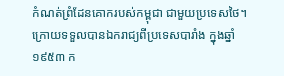កំណត់ព្រំដែនគោករបស់កម្ពុជា ជាមួយប្រទេសថៃ។
ក្រោយទទួលបានឯករាជ្យពីប្រទេសបារាំង ក្នុងឆ្នាំ១៩៥៣ ក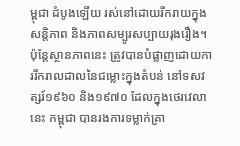ម្ពុជា ដំបូងឡើយ រស់នៅដោយរីករាយក្នុងសន្តិភាព និងភាពសម្បូរសប្បាយរុងរឿង។ ប៉ុន្តែស្ថានភាពនេះ ត្រូវបានបំផ្លាញដោយការរីករាលដាលនៃជម្លោះក្នុងតំបន់ នៅទសវត្សរ៍១៩៦០ និង១៩៧០ ដែលក្នុងថេរវេលានេះ កម្ពុជា បានរងការទម្លាក់គ្រា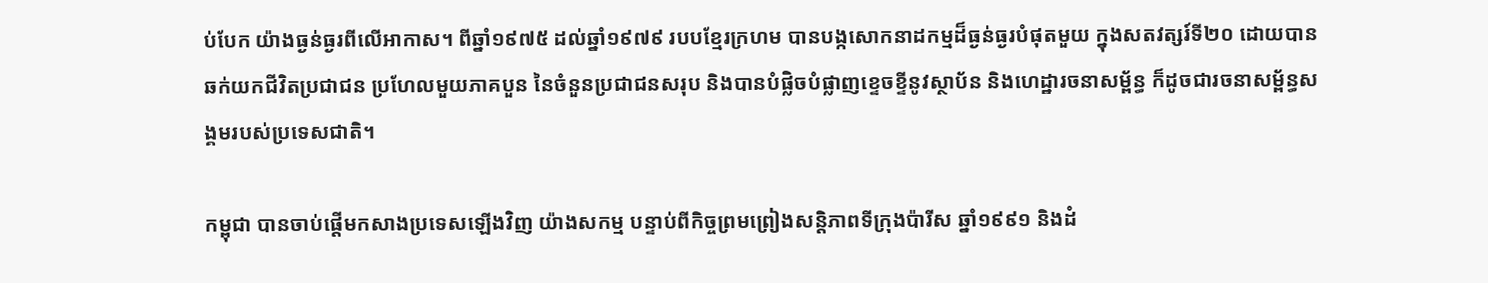ប់បែក យ៉ាងធ្ងន់ធ្ងរពីលើអាកាស។ ពីឆ្នាំ១៩៧៥ ដល់ឆ្នាំ១៩៧៩ របបខ្មែរក្រហម បានបង្កសោកនាដកម្មដ៏ធ្ងន់ធ្ងរបំផុតមួយ ក្នុងសតវត្សរ៍ទី២០ ដោយបានឆក់យកជីវិតប្រជាជន ប្រហែលមួយភាគបួន នៃចំនួនប្រជាជនសរុប និងបានបំផ្លិចបំផ្លាញខ្ទេចខ្ទីនូវស្ថាប័ន និងហេដ្ឋារចនាសម្ព័ន្ធ ក៏ដូចជារចនាសម្ព័ន្ធសង្គមរបស់ប្រទេសជាតិ។

កម្ពុជា បានចាប់ផ្តើមកសាងប្រទេសឡើងវិញ យ៉ាងសកម្ម បន្ទាប់ពីកិច្ចព្រមព្រៀងសន្តិភាពទីក្រុងប៉ារីស ឆ្នាំ១៩៩១ និងដំ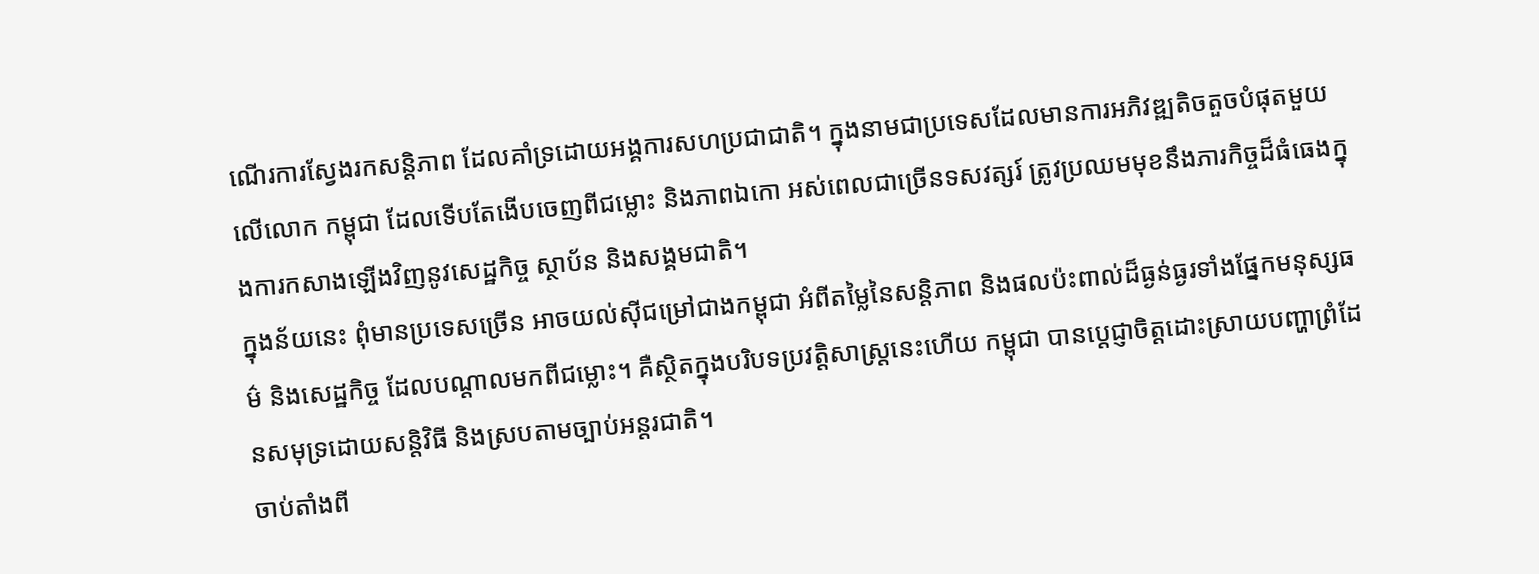ណើរការស្វែងរកសន្តិភាព ដែលគាំទ្រដោយអង្គការសហប្រជាជាតិ។ ក្នុងនាមជាប្រទេសដែលមានការអភិវឌ្ឍតិចតួចបំផុតមួយលើលោក កម្ពុជា ដែលទើបតែងើបចេញពីជម្លោះ និងភាពឯកោ អស់ពេលជាច្រើនទសវត្សរ៍ ត្រូវប្រឈមមុខនឹងភារកិច្ចដ៏ធំធេងក្នុងការកសាងឡើងវិញនូវសេដ្ឋកិច្ច ស្ថាប័ន និងសង្គមជាតិ។
ក្នុងន័យនេះ ពុំមានប្រទេសច្រើន អាចយល់ស៊ីជម្រៅជាងកម្ពុជា អំពីតម្លៃនៃសន្តិភាព និងផលប៉ះពាល់ដ៏ធ្ងន់ធ្ងរទាំងផ្នែកមនុស្សធម៌ និងសេដ្ឋកិច្ច ដែលបណ្តាលមកពីជម្លោះ។ គឺស្ថិតក្នុងបរិបទប្រវត្តិសាស្ត្រនេះហើយ កម្ពុជា បានប្តេជ្ញាចិត្តដោះស្រាយបញ្ហាព្រំដែនសមុទ្រដោយសន្តិវិធី និងស្របតាមច្បាប់អន្តរជាតិ។
ចាប់តាំងពី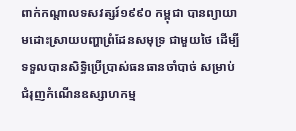ពាក់កណ្តាលទសវត្សរ៍១៩៩០ កម្ពុជា បានព្យាយាមដោះស្រាយបញ្ហាព្រំដែនសមុទ្រ ជាមួយថៃ ដើម្បីទទួលបានសិទ្ធិប្រើប្រាស់ធនធានចាំបាច់ សម្រាប់ជំរុញកំណើនឧស្សាហកម្ម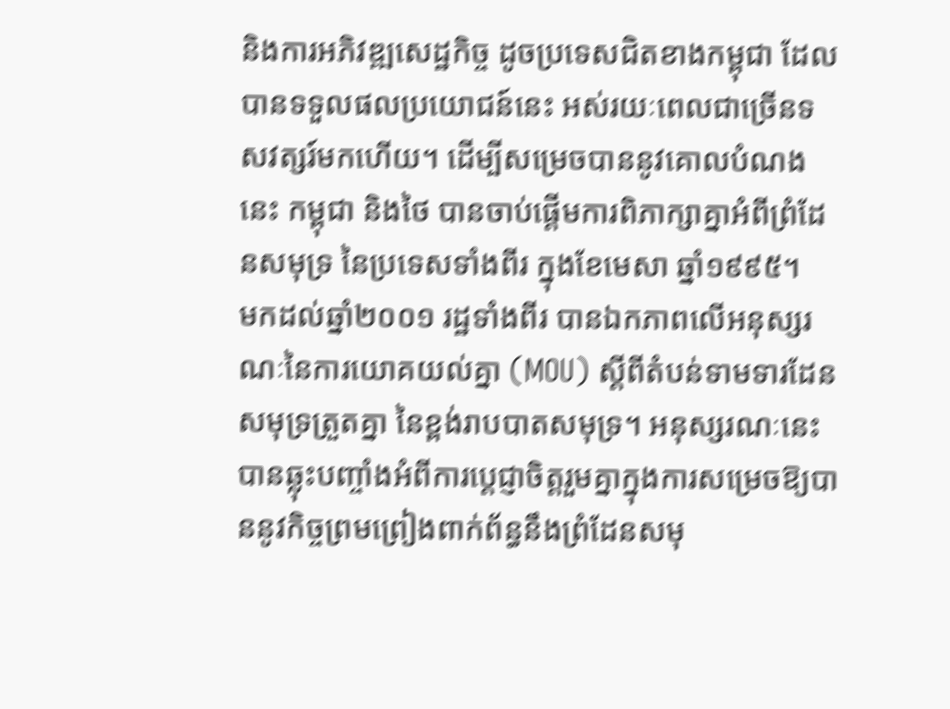និងការអភិវឌ្ឍសេដ្ឋកិច្ច ដូចប្រទេសជិតខាងកម្ពុជា ដែលបានទទួលផលប្រយោជន៍នេះ អស់រយៈពេលជាច្រើនទសវត្សរ៍មកហើយ។ ដើម្បីសម្រេចបាននូវគោលបំណងនេះ កម្ពុជា និងថៃ បានចាប់ផ្តើមការពិភាក្សាគ្នាអំពីព្រំដែនសមុទ្រ នៃប្រទេសទាំងពីរ ក្នុងខែមេសា ឆ្នាំ១៩៩៥។
មកដល់ឆ្នាំ២០០១ រដ្ឋទាំងពីរ បានឯកភាពលើអនុស្សរណៈនៃការយោគយល់គ្នា (MOU) ស្តីពីតំបន់ទាមទារដែនសមុទ្រត្រួតគ្នា នៃខ្ពង់រាបបាតសមុទ្រ។ អនុស្សរណៈនេះ បានឆ្លុះបញ្ចាំងអំពីការប្តេជ្ញាចិត្តរួមគ្នាក្នុងការសម្រេចឱ្យបាននូវកិច្ចព្រមព្រៀងពាក់ព័ន្ធនឹងព្រំដែនសមុ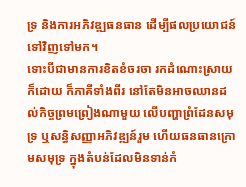ទ្រ និងការអភិវឌ្ឍធនធាន ដើម្បីផលប្រយោជន៍ទៅវិញទៅមក។
ទោះបីជាមានការខិតខំចរចា រកដំណោះស្រាយក៏ដោយ ក៏ភាគីទាំងពីរ នៅតែមិនអាចឈានដល់កិច្ចព្រមព្រៀងណាមួយ លើបញ្ហាព្រំដែនសមុទ្រ ឬសន្ធិសញ្ញាអភិវឌ្ឍន៍រួម ហើយធនធានក្រោមសមុទ្រ ក្នុងតំបន់ដែលមិនទាន់កំ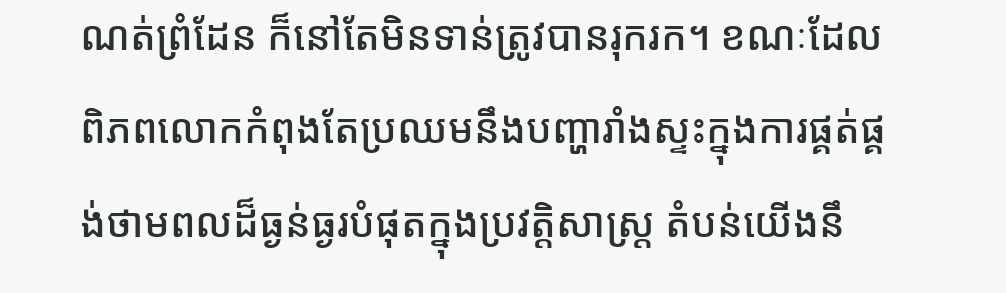ណត់ព្រំដែន ក៏នៅតែមិនទាន់ត្រូវបានរុករក។ ខណៈដែលពិភពលោកកំពុងតែប្រឈមនឹងបញ្ហារាំងស្ទះក្នុងការផ្គត់ផ្គង់ថាមពលដ៏ធ្ងន់ធ្ងរបំផុតក្នុងប្រវត្តិសាស្ត្រ តំបន់យើងនឹ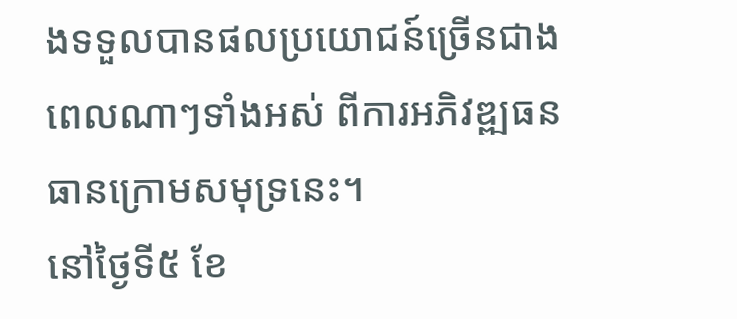ងទទួលបានផលប្រយោជន៍ច្រើនជាងពេលណាៗទាំងអស់ ពីការអភិវឌ្ឍធនធានក្រោមសមុទ្រនេះ។
នៅថ្ងៃទី៥ ខែ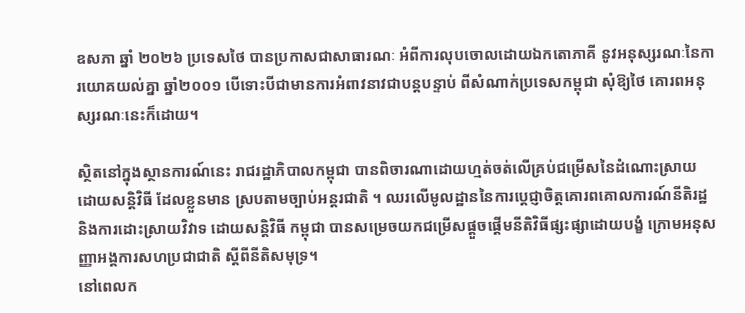ឧសភា ឆ្នាំ ២០២៦ ប្រទេសថៃ បានប្រកាសជាសាធារណៈ អំពីការលុបចោលដោយឯកតោភាគី នូវអនុស្សរណៈនៃការយោគយល់គ្នា ឆ្នាំ២០០១ បើទោះបីជាមានការអំពាវនាវជាបន្តបន្ទាប់ ពីសំណាក់ប្រទេសកម្ពុជា សុំឱ្យថៃ គោរពអនុស្សរណៈនេះក៏ដោយ។

ស្ថិតនៅក្នុងស្ថានការណ៍នេះ រាជរដ្ឋាភិបាលកម្ពុជា បានពិចារណាដោយហ្មត់ចត់លើគ្រប់ជម្រើសនៃដំណោះស្រាយដោយសន្តិវិធី ដែលខ្លួនមាន ស្របតាមច្បាប់អន្តរជាតិ ។ ឈរលើមូលដ្ឋាននៃការប្តេជ្ញាចិត្តគោរពគោលការណ៍នីតិរដ្ឋ និងការដោះស្រាយវិវាទ ដោយសន្តិវិធី កម្ពុជា បានសម្រេចយកជម្រើសផ្តួចផ្តើមនីតិវិធីផ្សះផ្សាដោយបង្ខំ ក្រោមអនុសញ្ញាអង្គការសហប្រជាជាតិ ស្តីពីនីតិសមុទ្រ។
នៅពេលក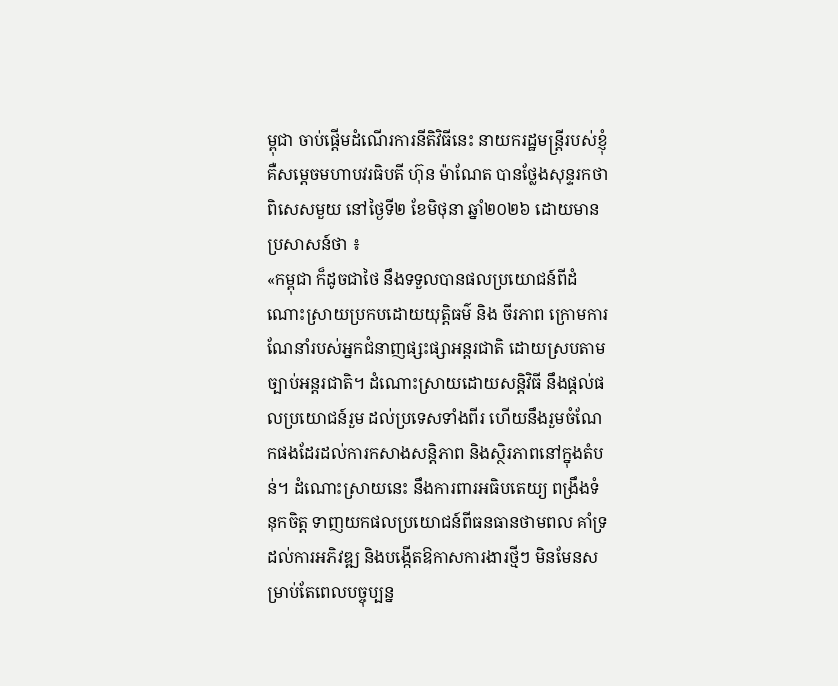ម្ពុជា ចាប់ផ្តើមដំណើរការនីតិវិធីនេះ នាយករដ្ឋមន្ត្រីរបស់ខ្ញុំ គឺសម្តេចមហាបវរធិបតី ហ៊ុន ម៉ាណែត បានថ្លែងសុន្ទរកថាពិសេសមួយ នៅថ្ងៃទី២ ខែមិថុនា ឆ្នាំ២០២៦ ដោយមានប្រសាសន៍ថា ៖
«កម្ពុជា ក៏ដូចជាថៃ នឹងទទួលបានផលប្រយោជន៍ពីដំណោះស្រាយប្រកបដោយយុត្តិធម៌ និង ចីរភាព ក្រោមការណែនាំរបស់អ្នកជំនាញផ្សះផ្សាអន្តរជាតិ ដោយស្របតាមច្បាប់អន្តរជាតិ។ ដំណោះស្រាយដោយសន្តិវិធី នឹងផ្តល់ផលប្រយោជន៍រួម ដល់ប្រទេសទាំងពីរ ហើយនឹងរួមចំណែកផងដែរដល់ការកសាងសន្តិភាព និងស្ថិរភាពនៅក្នុងតំបន់។ ដំណោះស្រាយនេះ នឹងការពារអធិបតេយ្យ ពង្រឹងទំនុកចិត្ត ទាញយកផលប្រយោជន៍ពីធនធានថាមពល គាំទ្រដល់ការអភិវឌ្ឍ និងបង្កើតឱកាសការងារថ្មីៗ មិនមែនសម្រាប់តែពេលបច្ចុប្បន្ន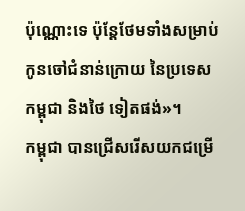ប៉ុណ្ណោះទេ ប៉ុន្តែថែមទាំងសម្រាប់កូនចៅជំនាន់ក្រោយ នៃប្រទេសកម្ពុជា និងថៃ ទៀតផង់»។
កម្ពុជា បានជ្រើសរើសយកជម្រើ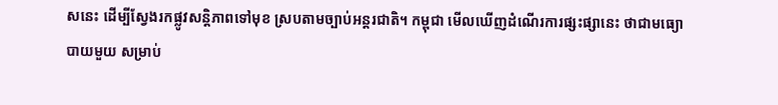សនេះ ដើម្បីស្វែងរកផ្លូវសន្តិភាពទៅមុខ ស្របតាមច្បាប់អន្តរជាតិ។ កម្ពុជា មើលឃើញដំណើរការផ្សះផ្សានេះ ថាជាមធ្យោបាយមួយ សម្រាប់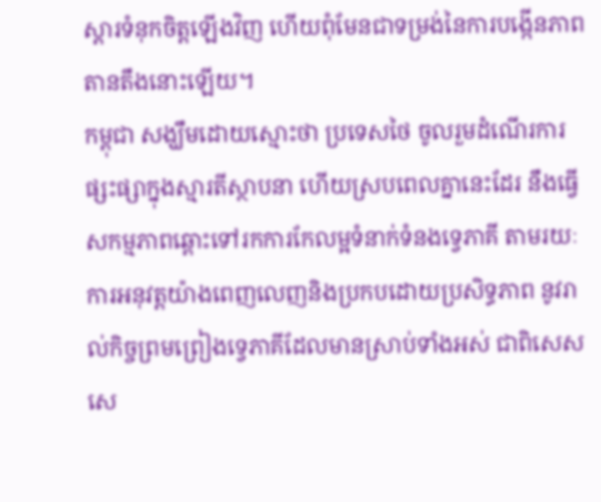ស្តារទំនុកចិត្តឡើងវិញ ហើយពុំមែនជាទម្រង់នៃការបង្កើនភាពតានតឹងនោះឡើយ។
កម្ពុជា សង្ឃឹមដោយស្មោះថា ប្រទេសថៃ ចូលរួមដំណើរការផ្សះផ្សាក្នុងស្មារតីស្ថាបនា ហើយស្របពេលគ្នានេះដែរ នឹងធ្វើសកម្មភាពឆ្ពោះទៅរកការកែលម្អទំនាក់ទំនងទ្វេភាគី តាមរយៈការអនុវត្តយ៉ាងពេញលេញនិងប្រកបដោយប្រសិទ្ធភាព នូវរាល់កិច្ចព្រមព្រៀងទ្វេភាគីដែលមានស្រាប់ទាំងអស់ ជាពិសេស សេ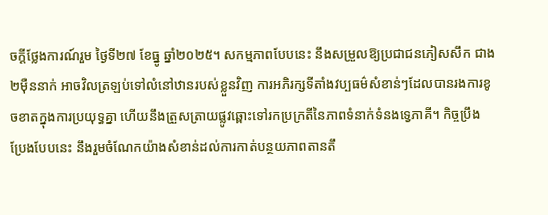ចក្តីថ្លែងការណ៍រួម ថ្ងៃទី២៧ ខែធ្នូ ឆ្នាំ២០២៥។ សកម្មភាពបែបនេះ នឹងសម្រួលឱ្យប្រជាជនភៀសសឹក ជាង២ម៉ឺននាក់ អាចវិលត្រឡប់ទៅលំនៅឋានរបស់ខ្លួនវិញ ការអភិរក្សទីតាំងវប្បធម៌សំខាន់ៗដែលបានរងការខូចខាតក្នុងការប្រយុទ្ធគ្នា ហើយនឹងត្រួសត្រាយផ្លូវឆ្ពោះទៅរកប្រក្រតីនៃភាពទំនាក់ទំនងទ្វេភាគី។ កិច្ចប្រឹងប្រែងបែបនេះ នឹងរួមចំណែកយ៉ាងសំខាន់ដល់ការកាត់បន្ថយភាពតានតឹ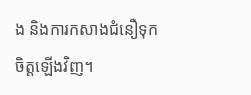ង និងការកសាងជំនឿទុកចិត្តឡើងវិញ។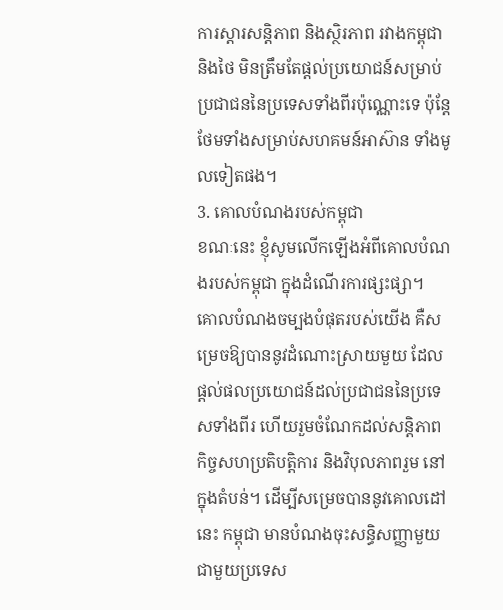ការស្តារសន្តិភាព និងស្ថិរភាព រវាងកម្ពុជា និងថៃ មិនត្រឹមតែផ្តល់ប្រយោជន៍សម្រាប់ប្រជាជននៃប្រទេសទាំងពីរប៉ុណ្ណោះទេ ប៉ុន្តែថែមទាំងសម្រាប់សហគមន៍អាស៊ាន ទាំងមូលទៀតផង។
3. គោលបំណងរបស់កម្ពុជា
ខណៈនេះ ខ្ញុំសូមលើកឡើងអំពីគោលបំណងរបស់កម្ពុជា ក្នុងដំណើរការផ្សះផ្សា។
គោលបំណងចម្បងបំផុតរបស់យើង គឺសម្រេចឱ្យបាននូវដំណោះស្រាយមួយ ដែលផ្តល់ផលប្រយោជន៍ដល់ប្រជាជននៃប្រទេសទាំងពីរ ហើយរួមចំណែកដល់សន្តិភាព កិច្ចសហប្រតិបត្តិការ និងវិបុលភាពរួម នៅក្នុងតំបន់។ ដើម្បីសម្រេចបាននូវគោលដៅនេះ កម្ពុជា មានបំណងចុះសន្ធិសញ្ញាមួយជាមួយប្រទេស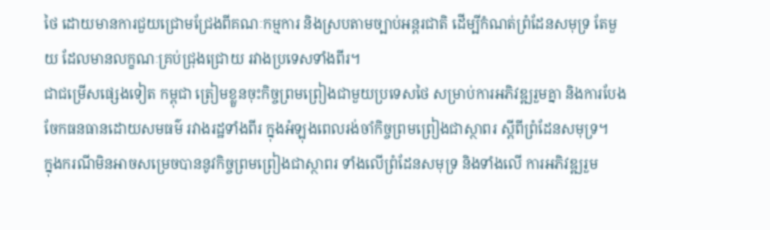ថៃ ដោយមានការជួយជ្រោមជ្រែងពីគណៈកម្មការ និងស្របតាមច្បាប់អន្តរជាតិ ដើម្បីកំណត់ព្រំដែនសមុទ្រ តែមួយ ដែលមានលក្ខណៈគ្រប់ជ្រុងជ្រោយ រវាងប្រទេសទាំងពីរ។
ជាជម្រើសផ្សេងទៀត កម្ពុជា ត្រៀមខ្លួនចុះកិច្ចព្រមព្រៀងជាមួយប្រទេសថៃ សម្រាប់ការអភិវឌ្ឍរួមគ្នា និងការបែងចែកធនធានដោយសមធម៌ រវាងរដ្ឋទាំងពីរ ក្នុងអំឡុងពេលរង់ចាំកិច្ចព្រមព្រៀងជាស្ថាពរ ស្តីពីព្រំដែនសមុទ្រ។
ក្នុងករណីមិនអាចសម្រេចបាននូវកិច្ចព្រមព្រៀងជាស្ថាពរ ទាំងលើព្រំដែនសមុទ្រ និងទាំងលើ ការអភិវឌ្ឍរួម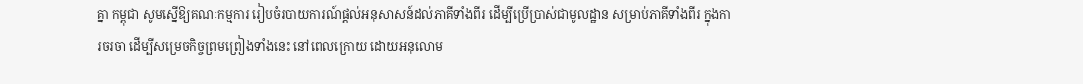គ្នា កម្ពុជា សូមស្នើឱ្យគណៈកម្មការ រៀបចំរបាយការណ៍ផ្តល់អនុសាសន៍ដល់ភាគីទាំងពីរ ដើម្បីប្រើប្រាស់ជាមូលដ្ឋាន សម្រាប់ភាគីទាំងពីរ ក្នុងការចរចា ដើម្បីសម្រេចកិច្ចព្រមព្រៀងទាំងនេះ នៅពេលក្រោយ ដោយអនុលោម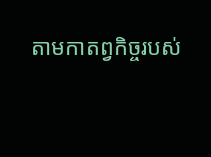តាមកាតព្វកិច្ចរបស់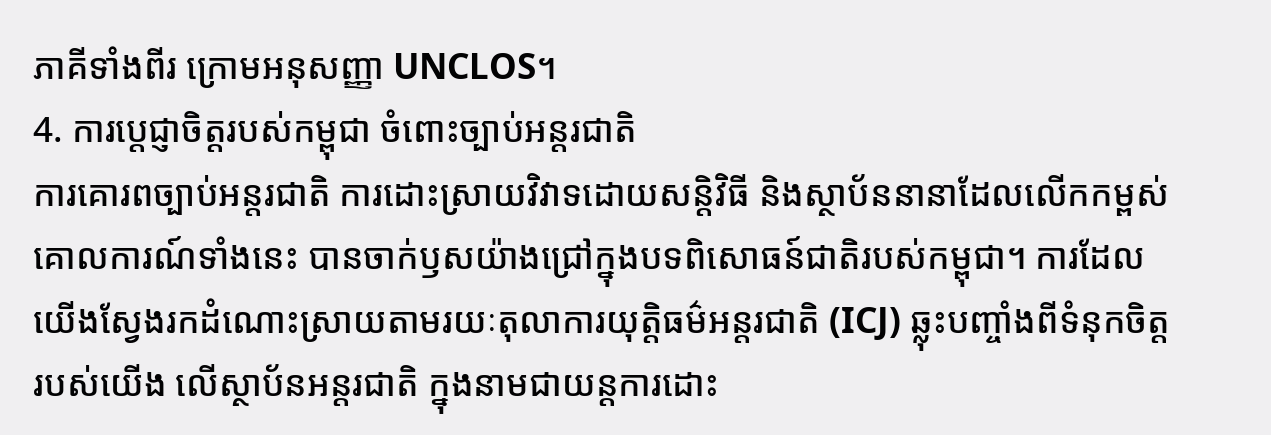ភាគីទាំងពីរ ក្រោមអនុសញ្ញា UNCLOS។
4. ការប្តេជ្ញាចិត្តរបស់កម្ពុជា ចំពោះច្បាប់អន្តរជាតិ
ការគោរពច្បាប់អន្តរជាតិ ការដោះស្រាយវិវាទដោយសន្តិវិធី និងស្ថាប័ននានាដែលលើកកម្ពស់គោលការណ៍ទាំងនេះ បានចាក់ឫសយ៉ាងជ្រៅក្នុងបទពិសោធន៍ជាតិរបស់កម្ពុជា។ ការដែលយើងស្វែងរកដំណោះស្រាយតាមរយៈតុលាការយុត្តិធម៌អន្តរជាតិ (ICJ) ឆ្លុះបញ្ចាំងពីទំនុកចិត្តរបស់យើង លើស្ថាប័នអន្តរជាតិ ក្នុងនាមជាយន្តការដោះ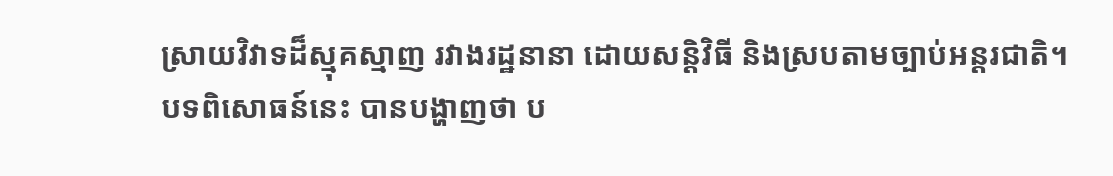ស្រាយវិវាទដ៏ស្មុគស្មាញ រវាងរដ្ឋនានា ដោយសន្តិវិធី និងស្របតាមច្បាប់អន្តរជាតិ។
បទពិសោធន៍នេះ បានបង្ហាញថា ប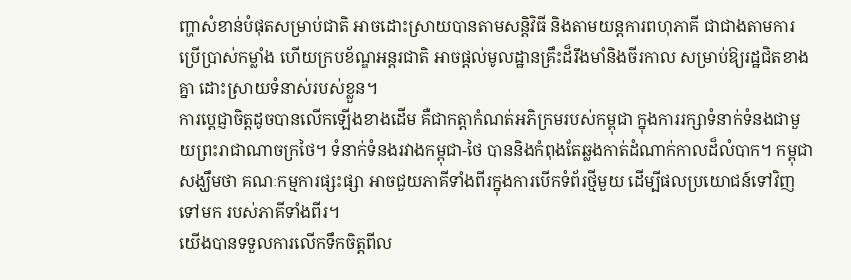ញ្ហាសំខាន់បំផុតសម្រាប់ជាតិ អាចដោះស្រាយបានតាមសន្តិវិធី និងតាមយន្តការពហុភាគី ជាជាងតាមការប្រើប្រាស់កម្លាំង ហើយក្របខ័ណ្ឌអន្តរជាតិ អាចផ្តល់មូលដ្ឋានគ្រឹះដ៏រឹងមាំនិងចីរកាល សម្រាប់ឱ្យរដ្ឋជិតខាងគ្នា ដោះស្រាយទំនាស់របស់ខ្លួន។
ការប្តេជ្ញាចិត្តដូចបានលើកឡើងខាងដើម គឺជាកត្តាកំណត់អភិក្រមរបស់កម្ពុជា ក្នុងការរក្សាទំនាក់ទំនងជាមួយព្រះរាជាណាចក្រថៃ។ ទំនាក់ទំនងរវាងកម្ពុជា-ថៃ បាននិងកំពុងតែឆ្លងកាត់ដំណាក់កាលដ៏លំបាក។ កម្ពុជា សង្ឃឹមថា គណៈកម្មការផ្សះផ្សា អាចជួយភាគីទាំងពីរក្នុងការបើកទំព័រថ្មីមួយ ដើម្បីផលប្រយោជន៍ទៅវិញទៅមក របស់ភាគីទាំងពីរ។
យើងបានទទួលការលើកទឹកចិត្តពីល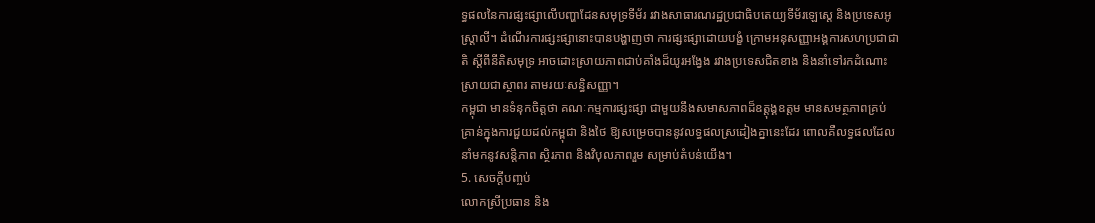ទ្ធផលនៃការផ្សះផ្សាលើបញ្ហាដែនសមុទ្រទីម័រ រវាងសាធារណរដ្ឋប្រជាធិបតេយ្យទីម័រឡេស្តេ និងប្រទេសអូស្ត្រាលី។ ដំណើរការផ្សះផ្សានោះបានបង្ហាញថា ការផ្សះផ្សាដោយបង្ខំ ក្រោមអនុសញ្ញាអង្គការសហប្រជាជាតិ ស្តីពីនីតិសមុទ្រ អាចដោះស្រាយភាពជាប់គាំងដ៏យូរអង្វែង រវាងប្រទេសជិតខាង និងនាំទៅរកដំណោះស្រាយជាស្ថាពរ តាមរយៈសន្ធិសញ្ញា។
កម្ពុជា មានទំនុកចិត្តថា គណៈកម្មការផ្សះផ្សា ជាមួយនឹងសមាសភាពដ៏ឧត្តុង្គឧត្តម មានសមត្ថភាពគ្រប់គ្រាន់ក្នុងការជួយដល់កម្ពុជា និងថៃ ឱ្យសម្រេចបាននូវលទ្ធផលស្រដៀងគ្នានេះដែរ ពោលគឺលទ្ធផលដែលនាំមកនូវសន្តិភាព ស្ថិរភាព និងវិបុលភាពរួម សម្រាប់តំបន់យើង។
5. សេចក្តីបញ្ចប់
លោកស្រីប្រធាន និង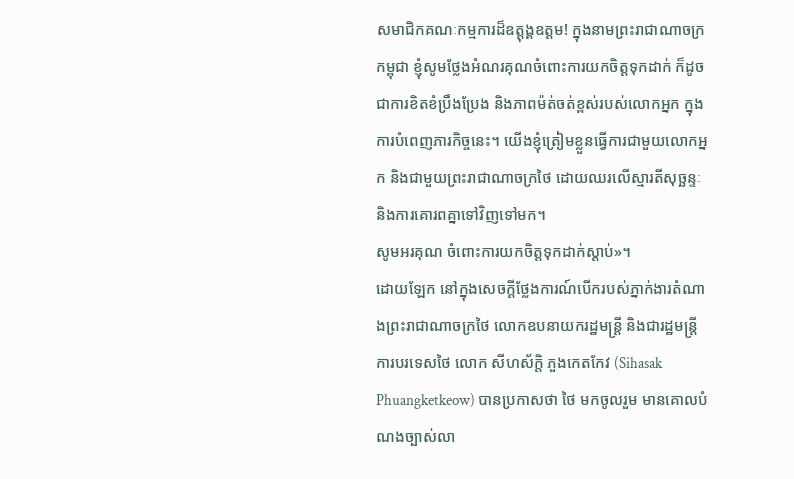សមាជិកគណៈកម្មការដ៏ឧត្តុង្គឧត្តម! ក្នុងនាមព្រះរាជាណាចក្រកម្ពុជា ខ្ញុំសូមថ្លែងអំណរគុណចំពោះការយកចិត្តទុកដាក់ ក៏ដូចជាការខិតខំប្រឹងប្រែង និងភាពម៉ត់ចត់ខ្ពស់របស់លោកអ្នក ក្នុងការបំពេញភារកិច្ចនេះ។ យើងខ្ញុំត្រៀមខ្លួនធ្វើការជាមួយលោកអ្នក និងជាមួយព្រះរាជាណាចក្រថៃ ដោយឈរលើស្មារតីសុច្ឆន្ទៈ និងការគោរពគ្នាទៅវិញទៅមក។
សូមអរគុណ ចំពោះការយកចិត្តទុកដាក់ស្តាប់»។
ដោយឡែក នៅក្នុងសេចក្តីថ្លែងការណ៍បើករបស់ភ្នាក់ងារតំណាងព្រះរាជាណាចក្រថៃ លោកឧបនាយករដ្ឋមន្ត្រី និងជារដ្ឋមន្ត្រីការបរទេសថៃ លោក សីហស័ក្តិ ភួងកេតកែវ (Sihasak Phuangketkeow) បានប្រកាសថា ថៃ មកចូលរួម មានគោលបំណងច្បាស់លា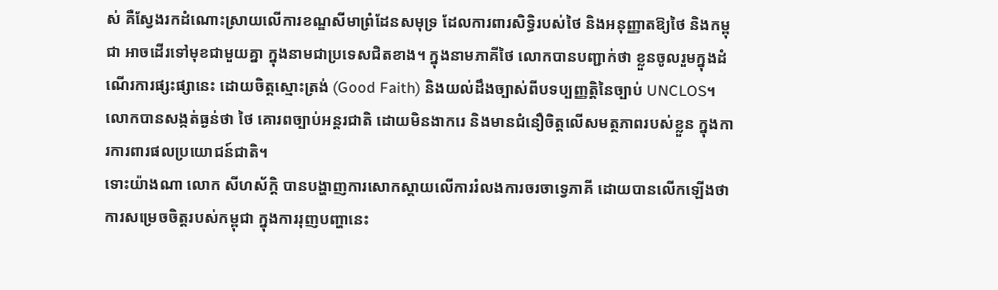ស់ គឺស្វែងរកដំណោះស្រាយលើការខណ្ឌសីមាព្រំដែនសមុទ្រ ដែលការពារសិទ្ធិរបស់ថៃ និងអនុញ្ញាតឱ្យថៃ និងកម្ពុជា អាចដើរទៅមុខជាមួយគ្នា ក្នុងនាមជាប្រទេសជិតខាង។ ក្នុងនាមភាគីថៃ លោកបានបញ្ជាក់ថា ខ្លួនចូលរួមក្នុងដំណើរការផ្សះផ្សានេះ ដោយចិត្តស្មោះត្រង់ (Good Faith) និងយល់ដឹងច្បាស់ពីបទប្បញ្ញត្តិនៃច្បាប់ UNCLOS។ លោកបានសង្កត់ធ្ងន់ថា ថៃ គោរពច្បាប់អន្តរជាតិ ដោយមិនងាករេ និងមានជំនឿចិត្តលើសមត្ថភាពរបស់ខ្លួន ក្នុងការការពារផលប្រយោជន៍ជាតិ។
ទោះយ៉ាងណា លោក សីហស័ក្តិ បានបង្ហាញការសោកស្តាយលើការរំលងការចរចាទ្វេភាគី ដោយបានលើកឡើងថា ការសម្រេចចិត្តរបស់កម្ពុជា ក្នុងការរុញបញ្ហានេះ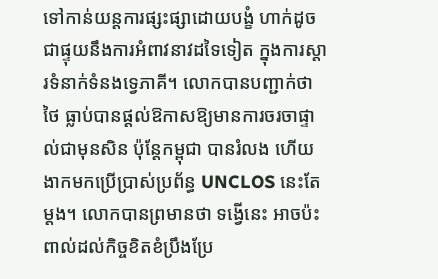ទៅកាន់យន្តការផ្សះផ្សាដោយបង្ខំ ហាក់ដូចជាផ្ទុយនឹងការអំពាវនាវដទៃទៀត ក្នុងការស្តារទំនាក់ទំនងទ្វេភាគី។ លោកបានបញ្ជាក់ថា ថៃ ធ្លាប់បានផ្តល់ឱកាសឱ្យមានការចរចាផ្ទាល់ជាមុនសិន ប៉ុន្តែកម្ពុជា បានរំលង ហើយងាកមកប្រើប្រាស់ប្រព័ន្ធ UNCLOS នេះតែម្តង។ លោកបានព្រមានថា ទង្វើនេះ អាចប៉ះពាល់ដល់កិច្ចខិតខំប្រឹងប្រែ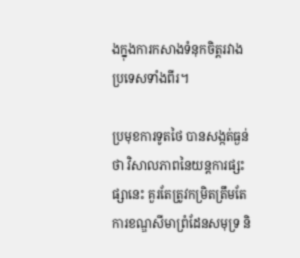ងក្នុងការកសាងទំនុកចិត្តរវាងប្រទេសទាំងពីរ។

ប្រមុខការទូតថៃ បានសង្កត់ធ្ងន់ថា វិសាលភាពនៃយន្តការផ្សះផ្សានេះ គួរតែត្រូវកម្រិតត្រឹមតែការខណ្ឌសីមាព្រំដែនសមុទ្រ និ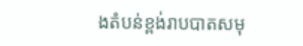ងតំបន់ខ្ពង់រាបបាតសមុ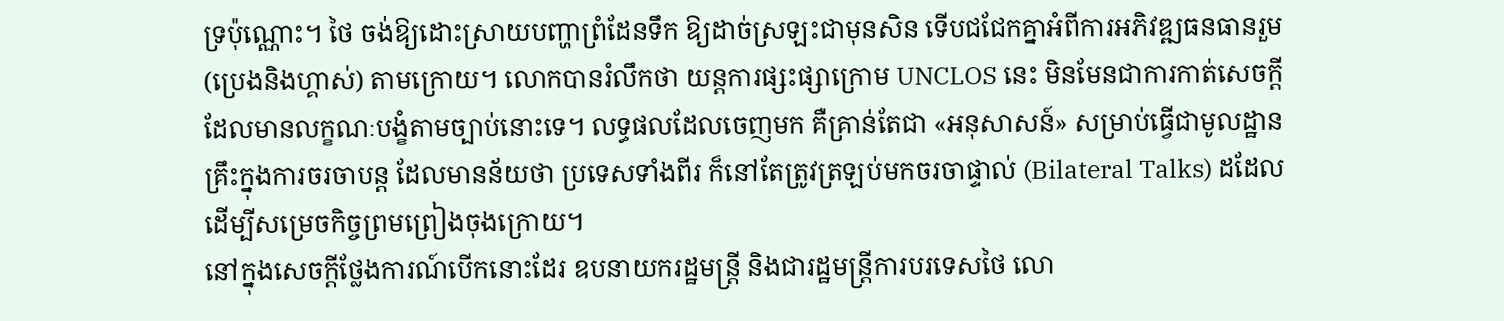ទ្រប៉ុណ្ណោះ។ ថៃ ចង់ឱ្យដោះស្រាយបញ្ហាព្រំដែនទឹក ឱ្យដាច់ស្រឡះជាមុនសិន ទើបជជែកគ្នាអំពីការអភិវឌ្ឍធនធានរួម (ប្រេងនិងហ្គាស់) តាមក្រោយ។ លោកបានរំលឹកថា យន្តការផ្សះផ្សាក្រោម UNCLOS នេះ មិនមែនជាការកាត់សេចក្តីដែលមានលក្ខណៈបង្ខំតាមច្បាប់នោះទេ។ លទ្ធផលដែលចេញមក គឺគ្រាន់តែជា «អនុសាសន៍» សម្រាប់ធ្វើជាមូលដ្ឋានគ្រឹះក្នុងការចរចាបន្ត ដែលមានន័យថា ប្រទេសទាំងពីរ ក៏នៅតែត្រូវត្រឡប់មកចរចាផ្ទាល់ (Bilateral Talks) ដដែល ដើម្បីសម្រេចកិច្ចព្រមព្រៀងចុងក្រោយ។
នៅក្នុងសេចក្តីថ្លែងការណ៍បើកនោះដែរ ឧបនាយករដ្ឋមន្ត្រី និងជារដ្ឋមន្ត្រីការបរទេសថៃ លោ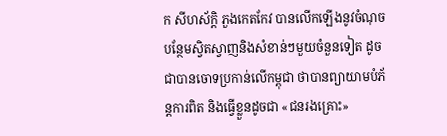ក សីហស័ក្តិ ភួងកេតកែវ បានលើកឡើងនូវចំណុចបន្ថែមស្វិតស្វាញនិងសំខាន់ៗមួយចំនួនទៀត ដូចជាបានចោទប្រកាន់លើកម្ពុជា ថាបានព្យាយាមបំភ័ន្តការពិត និងធ្វើខ្លួនដូចជា «ជនរងគ្រោះ»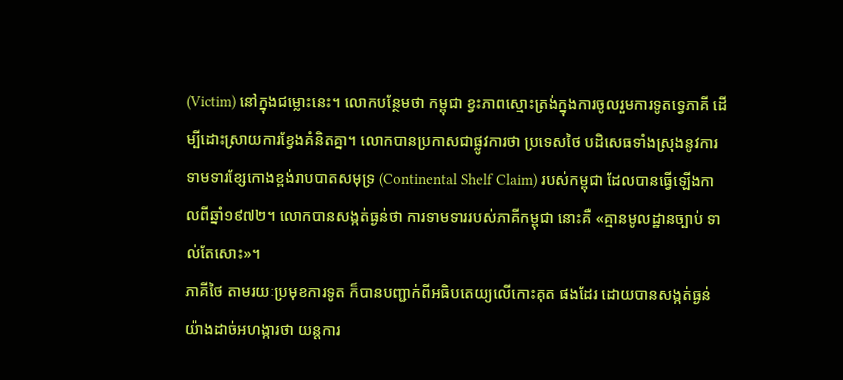(Victim) នៅក្នុងជម្លោះនេះ។ លោកបន្ថែមថា កម្ពុជា ខ្វះភាពស្មោះត្រង់ក្នុងការចូលរួមការទូតទ្វេភាគី ដើម្បីដោះស្រាយការខ្វែងគំនិតគ្នា។ លោកបានប្រកាសជាផ្លូវការថា ប្រទេសថៃ បដិសេធទាំងស្រុងនូវការទាមទារខ្សែកោងខ្ពង់រាបបាតសមុទ្រ (Continental Shelf Claim) របស់កម្ពុជា ដែលបានធ្វើឡើងកាលពីឆ្នាំ១៩៧២។ លោកបានសង្កត់ធ្ងន់ថា ការទាមទាររបស់ភាគីកម្ពុជា នោះគឺ «គ្មានមូលដ្ឋានច្បាប់ ទាល់តែសោះ»។
ភាគីថៃ តាមរយៈប្រមុខការទូត ក៏បានបញ្ជាក់ពីអធិបតេយ្យលើកោះគុត ផងដែរ ដោយបានសង្កត់ធ្ងន់យ៉ាងដាច់អហង្ការថា យន្តការ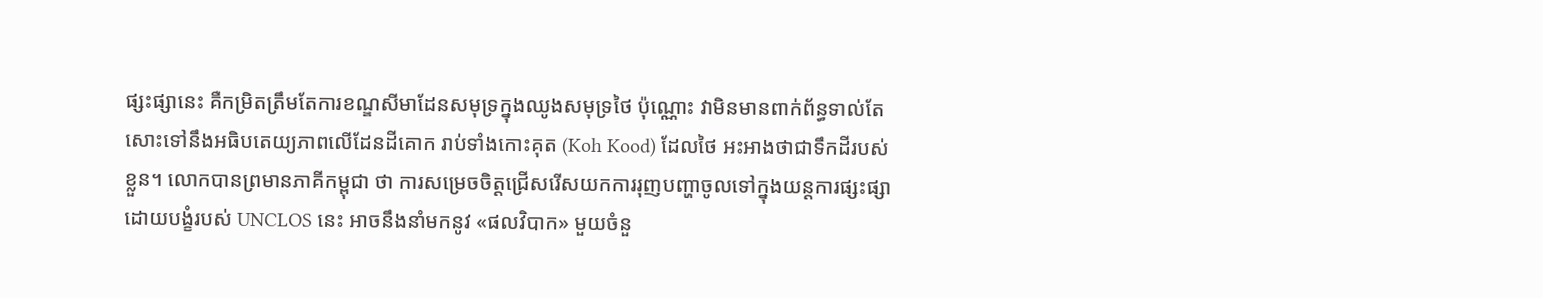ផ្សះផ្សានេះ គឺកម្រិតត្រឹមតែការខណ្ឌសីមាដែនសមុទ្រក្នុងឈូងសមុទ្រថៃ ប៉ុណ្ណោះ វាមិនមានពាក់ព័ន្ធទាល់តែសោះទៅនឹងអធិបតេយ្យភាពលើដែនដីគោក រាប់ទាំងកោះគុត (Koh Kood) ដែលថៃ អះអាងថាជាទឹកដីរបស់ខ្លួន។ លោកបានព្រមានភាគីកម្ពុជា ថា ការសម្រេចចិត្តជ្រើសរើសយកការរុញបញ្ហាចូលទៅក្នុងយន្តការផ្សះផ្សាដោយបង្ខំរបស់ UNCLOS នេះ អាចនឹងនាំមកនូវ «ផលវិបាក» មួយចំនួ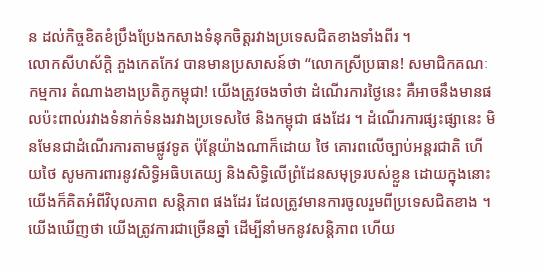ន ដល់កិច្ចខិតខំប្រឹងប្រែងកសាងទំនុកចិត្តរវាងប្រទេសជិតខាងទាំងពីរ ។
លោកសីហស័ក្តិ ភួងកេតកែវ បានមានប្រសាសន៍ថា “លោកស្រីប្រធាន! សមាជិកគណៈកម្មការ តំណាងខាងប្រតិភូកម្ពុជា! យើងត្រូវចងចាំថា ដំណើរការថ្ងៃនេះ គឺអាចនឹងមានផលប៉ះពាល់រវាងទំនាក់ទំនងរវាងប្រទេសថៃ និងកម្ពុជា ផងដែរ ។ ដំណើរការផ្សះផ្សានេះ មិនមែនជាដំណើរការតាមផ្លូវទូត ប៉ុន្តែយ៉ាងណាក៏ដោយ ថៃ គោរពលើច្បាប់អន្តរជាតិ ហើយថៃ សូមការពារនូវសិទ្ធិអធិបតេយ្យ និងសិទ្ធិលើព្រំដែនសមុទ្ររបស់ខ្លួន ដោយក្នុងនោះ យើងក៏គិតអំពីវិបុលភាព សន្តិភាព ផងដែរ ដែលត្រូវមានការចូលរួមពីប្រទេសជិតខាង ។ យើងឃើញថា យើងត្រូវការជាច្រើនឆ្នាំ ដើម្បីនាំមកនូវសន្តិភាព ហើយ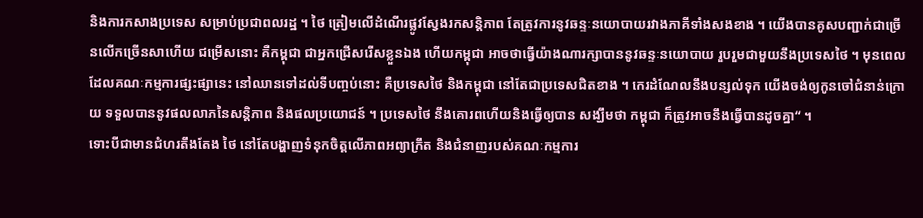និងការកសាងប្រទេស សម្រាប់ប្រជាពលរដ្ឋ ។ ថៃ ត្រៀមលើដំណើរផ្លូវស្វែងរកសន្តិភាព តែត្រូវការនូវឆន្ទៈនយោបាយរវាងភាគីទាំងសងខាង ។ យើងបានគូសបញ្ជាក់ជាច្រើនលើកច្រើនសាហើយ ជម្រើសនោះ គឺកម្ពុជា ជាអ្នកជ្រើសរើសខ្លួនឯង ហើយកម្ពុជា អាចថាធ្វើយ៉ាងណារក្សាបាននូវឆន្ទៈនយោបាយ រួបរួមជាមួយនឹងប្រទេសថៃ ។ មុនពេលដែលគណៈកម្មការផ្សះផ្សានេះ នៅឈានទៅដល់ទីបញ្ចប់នោះ គឺប្រទេសថៃ និងកម្ពុជា នៅតែជាប្រទេសជិតខាង ។ កេរដំណែលនឹងបន្សល់ទុក យើងចង់ឲ្យកូនចៅជំនាន់ក្រោយ ទទួលបាននូវផលលាភនៃសន្តិភាព និងផលប្រយោជន៍ ។ ប្រទេសថៃ នឹងគោរពហើយនិងធ្វើឲ្យបាន សង្ឃឹមថា កម្ពុជា ក៏ត្រូវអាចនឹងធ្វើបានដូចគ្នា“ ។
ទោះបីជាមានជំហរតឹងតែង ថៃ នៅតែបង្ហាញទំនុកចិត្តលើភាពអព្យាក្រឹត និងជំនាញរបស់គណៈកម្មការ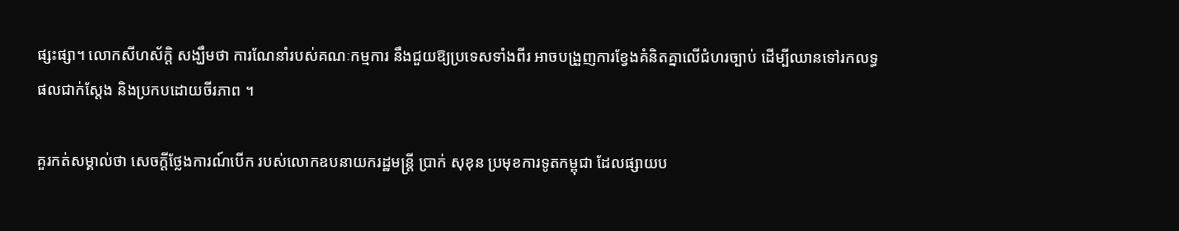ផ្សះផ្សា។ លោកសីហស័ក្តិ សង្ឃឹមថា ការណែនាំរបស់គណៈកម្មការ នឹងជួយឱ្យប្រទេសទាំងពីរ អាចបង្រួញការខ្វែងគំនិតគ្នាលើជំហរច្បាប់ ដើម្បីឈានទៅរកលទ្ធផលជាក់ស្តែង និងប្រកបដោយចីរភាព ។

គួរកត់សម្គាល់ថា សេចក្តីថ្លែងការណ៍បើក របស់លោកឧបនាយករដ្ឋមន្ត្រី ប្រាក់ សុខុន ប្រមុខការទូតកម្ពុជា ដែលផ្សាយប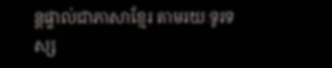ន្តផ្ទាល់ជាភាសាខ្មែរ តាមរយៈទូរទស្ស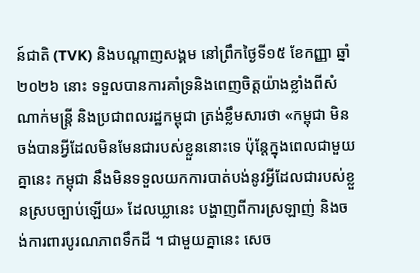ន៍ជាតិ (TVK) និងបណ្តាញសង្គម នៅព្រឹកថ្ងៃទី១៥ ខែកញ្ញា ឆ្នាំ២០២៦ នោះ ទទួលបានការគាំទ្រនិងពេញចិត្តយ៉ាងខ្លាំងពីសំណាក់មន្រ្តី និងប្រជាពលរដ្ឋកម្ពុជា ត្រង់ខ្លឹមសារថា «កម្ពុជា មិនចង់បានអ្វីដែលមិនមែនជារបស់ខ្លួននោះទេ ប៉ុន្តែក្នុងពេលជាមួយគ្នានេះ កម្ពុជា នឹងមិនទទួលយកការបាត់បង់នូវអ្វីដែលជារបស់ខ្លួនស្របច្បាប់ឡើយ» ដែលឃ្លានេះ បង្ហាញពីការស្រឡាញ់ និងចង់ការពារបូរណភាពទឹកដី ។ ជាមួយគ្នានេះ សេច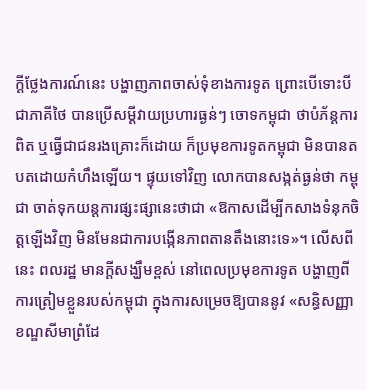ក្ដីថ្លែងការណ៍នេះ បង្ហាញភាពចាស់ទុំខាងការទូត ព្រោះបើទោះបីជាភាគីថៃ បានប្រើសម្តីវាយប្រហារធ្ងន់ៗ ចោទកម្ពុជា ថាបំភ័ន្តការពិត ឬធ្វើជាជនរងគ្រោះក៏ដោយ ក៏ប្រមុខការទូតកម្ពុជា មិនបានតបតដោយកំហឹងឡើយ។ ផ្ទុយទៅវិញ លោកបានសង្កត់ធ្ងន់ថា កម្ពុជា ចាត់ទុកយន្តការផ្សះផ្សានេះថាជា «ឱកាសដើម្បីកសាងទំនុកចិត្តឡើងវិញ មិនមែនជាការបង្កើនភាពតានតឹងនោះទេ»។ លើសពីនេះ ពលរដ្ឋ មានក្តីសង្ឃឹមខ្ពស់ នៅពេលប្រមុខការទូត បង្ហាញពីការត្រៀមខ្លួនរបស់កម្ពុជា ក្នុងការសម្រេចឱ្យបាននូវ «សន្ធិសញ្ញាខណ្ឌសីមាព្រំដែ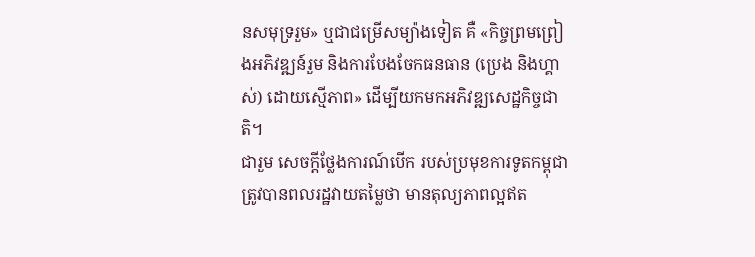នសមុទ្ររួម» ឬជាជម្រើសម្យ៉ាងទៀត គឺ «កិច្ចព្រមព្រៀងអភិវឌ្ឍន៍រួម និងការបែងចែកធនធាន (ប្រេង និងហ្គាស់) ដោយស្មើភាព» ដើម្បីយកមកអភិវឌ្ឍសេដ្ឋកិច្ចជាតិ។
ជារួម សេចក្តីថ្លែងការណ៍បើក របស់ប្រមុខការទូតកម្ពុជា ត្រូវបានពលរដ្ឋវាយតម្លៃថា មានតុល្យភាពល្អឥត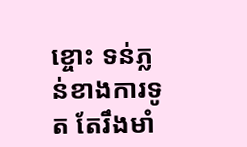ខ្ចោះ ទន់ភ្លន់ខាងការទូត តែរឹងមាំ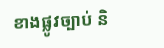ខាងផ្លូវច្បាប់ និ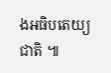ងអធិបតេយ្យជាតិ ៕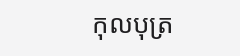កុលបុត្រ